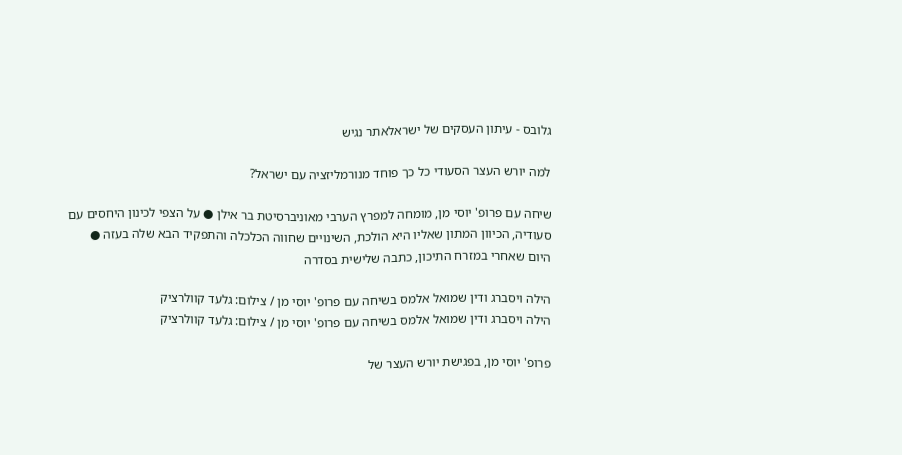גלובס - עיתון העסקים של ישראלאתר נגיש

למה יורש העצר הסעודי כל כך פוחד מנורמליזציה עם ישראל?

שיחה עם פרופ' יוסי מן, מומחה למפרץ הערבי מאוניברסיטת בר אילן ● על הצפי לכינון היחסים עם סעודיה, הכיוון המתון שאליו היא הולכת, השינויים שחווה הכלכלה והתפקיד הבא שלה בעזה ● היום שאחרי במזרח התיכון, כתבה שלישית בסדרה

הילה ויסברג ודין שמואל אלמס בשיחה עם פרופ' יוסי מן / צילום: גלעד קוולרציק
הילה ויסברג ודין שמואל אלמס בשיחה עם פרופ' יוסי מן / צילום: גלעד קוולרציק

פרופ' יוסי מן, בפגישת יורש העצר של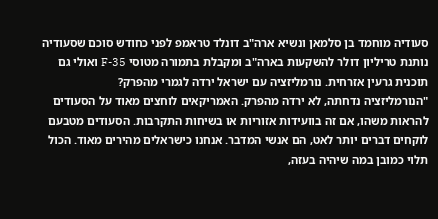סעודיה מוחמד בן סלמאן ונשיא ארה"ב דונלד טראמפ לפני כחודש סוכם שסעודיה נותנת טריליון דולר להשקעות בארה"ב ומקבלת בתמורה מטוסי F-35 ואולי גם תוכנית גרעין אזרחית. נורמליזציה עם ישראל ירדה לגמרי מהפרק?
"הנורמליזציה נדחתה, לא ירדה מהפרק. האמריקאים לוחצים מאוד על הסעודים להראות משהו, אם זה בוועידות אזוריות או בשיחות התקרבות. הסעודים מטבעם לוקחים דברים יותר לאט, הם אנשי המדבר. אנחנו כישראלים מהירים מאוד. הכול תלוי כמובן במה שיהיה בעזה,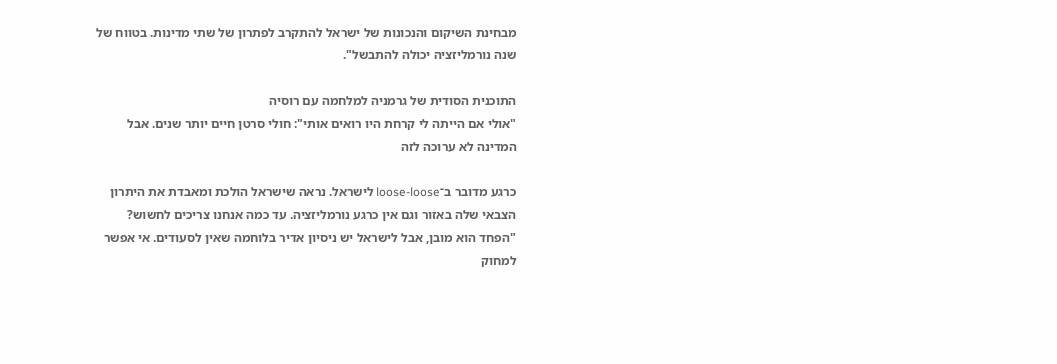מבחינת השיקום והנכונות של ישראל להתקרב לפתרון של שתי מדינות. בטווח של שנה נורמליזציה יכולה להתבשל".

התוכנית הסודית של גרמניה למלחמה עם רוסיה
"אולי אם הייתה לי קרחת היו רואים אותי": חולי סרטן חיים יותר שנים. אבל המדינה לא ערוכה לזה

כרגע מדובר ב־loose-loose לישראל. נראה שישראל הולכת ומאבדת את היתרון הצבאי שלה באזור וגם אין כרגע נורמליזציה. עד כמה אנחנו צריכים לחשוש?
"הפחד הוא מובן, אבל לישראל יש ניסיון אדיר בלוחמה שאין לסעודים. אי אפשר למחוק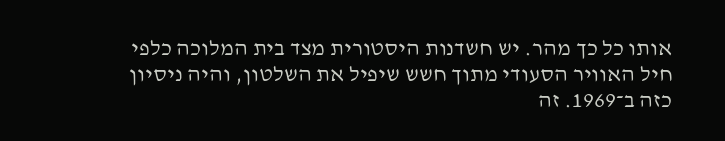אותו כל כך מהר. יש חשדנות היסטורית מצד בית המלוכה כלפי חיל האוויר הסעודי מתוך חשש שיפיל את השלטון, והיה ניסיון כזה ב־1969. זה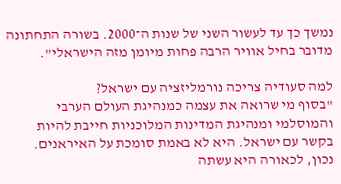נמשך כך עד לעשור השני של שנות ה־2000. בשורה התחתונה מדובר בחיל אוויר הרבה פחות מיומן מזה הישראלי".

למה סעודיה צריכה נורמליזציה עם ישראל?
"בסוף מי שרואה את עצמה כמנהיגת העולם הערבי והמוסלמי ומנהיגת המדינות המלוכניות חייבת להיות בקשר עם ישראל. היא לא באמת סומכת על האיראנים. נכון, לכאורה היא עשתה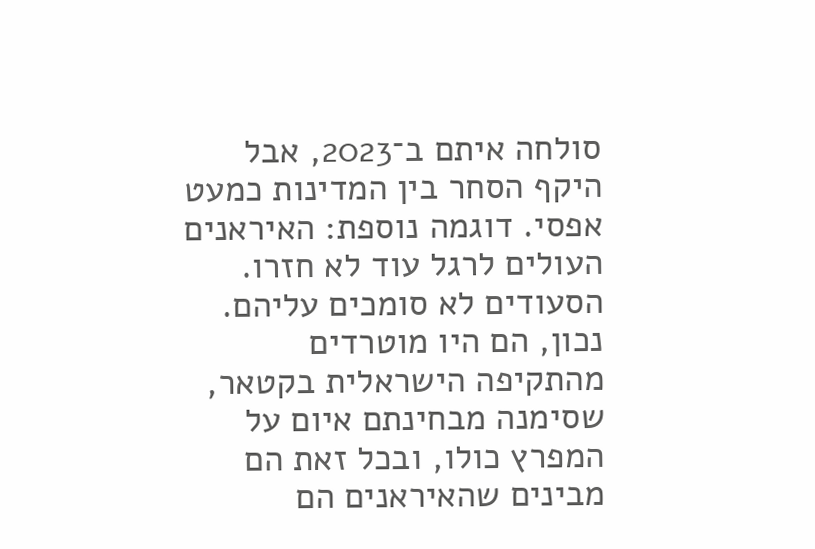סולחה איתם ב־2023, אבל היקף הסחר בין המדינות כמעט אפסי. דוגמה נוספת: האיראנים העולים לרגל עוד לא חזרו. הסעודים לא סומכים עליהם. נכון, הם היו מוטרדים מהתקיפה הישראלית בקטאר, שסימנה מבחינתם איום על המפרץ כולו, ובכל זאת הם מבינים שהאיראנים הם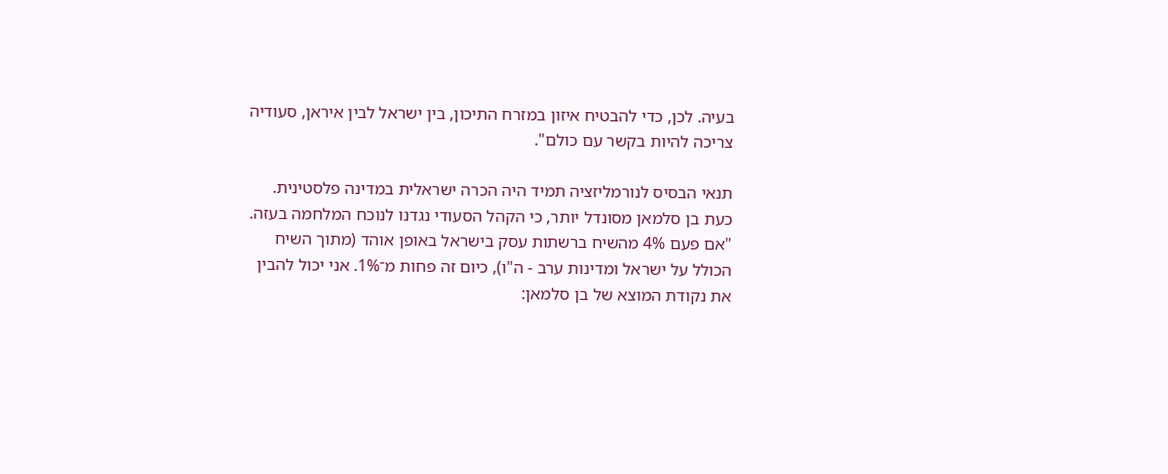בעיה. לכן, כדי להבטיח איזון במזרח התיכון, בין ישראל לבין איראן, סעודיה צריכה להיות בקשר עם כולם".

תנאי הבסיס לנורמליזציה תמיד היה הכרה ישראלית במדינה פלסטינית. כעת בן סלמאן מסונדל יותר, כי הקהל הסעודי נגדנו לנוכח המלחמה בעזה.
"אם פעם 4% מהשיח ברשתות עסק בישראל באופן אוהד (מתוך השיח הכולל על ישראל ומדינות ערב - ה"ו), כיום זה פחות מ־1%. אני יכול להבין את נקודת המוצא של בן סלמאן: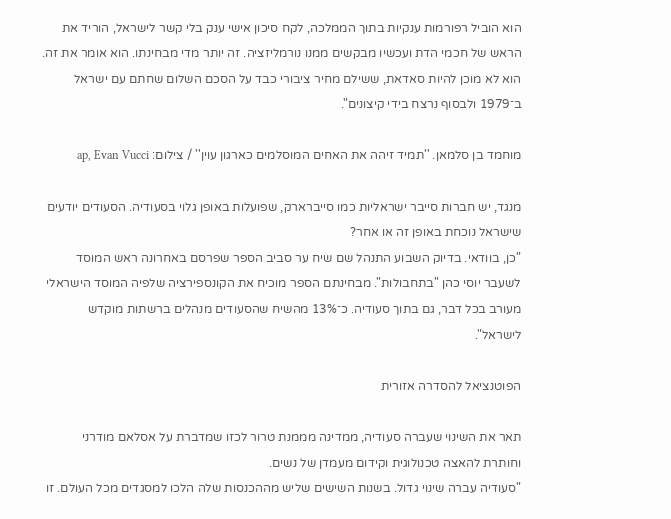הוא הוביל רפורמות ענקיות בתוך הממלכה, לקח סיכון אישי ענק בלי קשר לישראל, הוריד את הראש של חכמי הדת ועכשיו מבקשים ממנו נורמליזציה. זה יותר מדי מבחינתו. הוא אומר את זה. הוא לא מוכן להיות סאדאת, ששילם מחיר ציבורי כבד על הסכם השלום שחתם עם ישראל ב־1979 ולבסוף נרצח בידי קיצונים".

מוחמד בן סלמאן. ''תמיד זיהה את האחים המוסלמים כארגון עוין'' / צילום: ap, Evan Vucci

מנגד, יש חברות סייבר ישראליות כמו סייברארק, שפועלות באופן גלוי בסעודיה. הסעודים יודעים שישראל נוכחת באופן זה או אחר?
"כן, בוודאי. בדיוק השבוע התנהל שם שיח ער סביב הספר שפרסם באחרונה ראש המוסד לשעבר יוסי כהן "בתחבולות". מבחינתם הספר מוכיח את הקונספירציה שלפיה המוסד הישראלי מעורב בכל דבר, גם בתוך סעודיה. כ־13% מהשיח שהסעודים מנהלים ברשתות מוקדש לישראל".

הפוטנציאל להסדרה אזורית

תאר את השינוי שעברה סעודיה, ממדינה מממנת טרור לכזו שמדברת על אסלאם מודרני וחותרת להאצה טכנולוגית וקידום מעמדן של נשים.
"סעודיה עברה שינוי גדול. בשנות השישים שליש מההכנסות שלה הלכו למסגדים מכל העולם. זו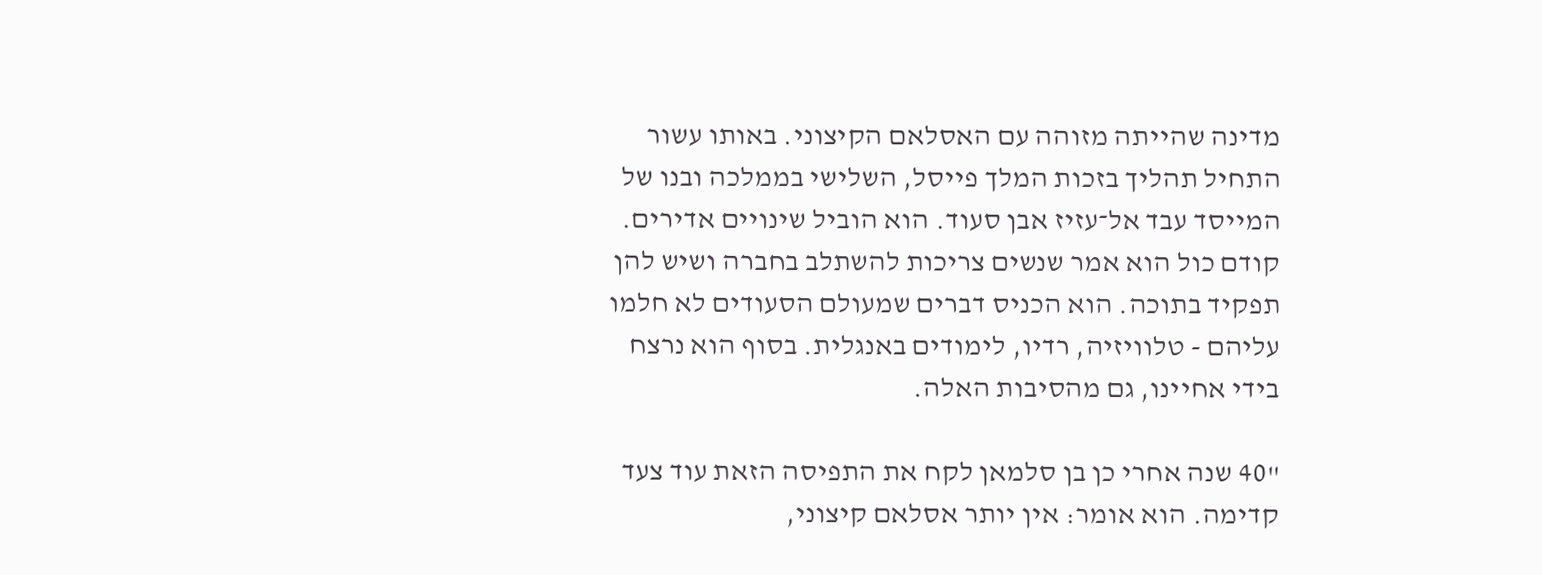מדינה שהייתה מזוהה עם האסלאם הקיצוני. באותו עשור התחיל תהליך בזכות המלך פייסל, השלישי בממלכה ובנו של המייסד עבד אל־עזיז אבן סעוד. הוא הוביל שינויים אדירים. קודם כול הוא אמר שנשים צריכות להשתלב בחברה ושיש להן תפקיד בתוכה. הוא הכניס דברים שמעולם הסעודים לא חלמו עליהם - טלוויזיה, רדיו, לימודים באנגלית. בסוף הוא נרצח בידי אחיינו, גם מהסיבות האלה.

"40 שנה אחרי כן בן סלמאן לקח את התפיסה הזאת עוד צעד קדימה. הוא אומר: אין יותר אסלאם קיצוני,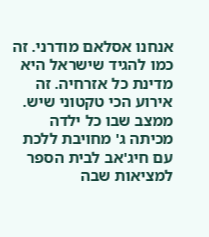אנחנו אסלאם מודרני. זה כמו להגיד שישראל היא מדינת כל אזרחיה. זה אירוע הכי טקטוני שיש. ממצב שבו כל ילדה מכיתה ג' מחויבת ללכת עם חיג'אב לבית הספר למציאות שבה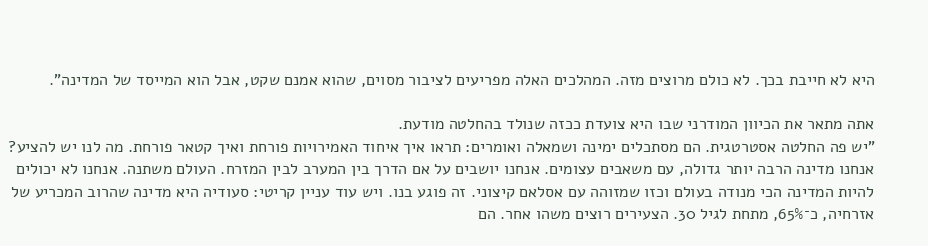היא לא חייבת בכך. לא כולם מרוצים מזה. המהלכים האלה מפריעים לציבור מסוים, שהוא אמנם שקט, אבל הוא המייסד של המדינה".

אתה מתאר את הכיוון המודרני שבו היא צועדת ככזה שנולד בהחלטה מודעת.
"יש פה החלטה אסטרטגית. הם מסתכלים ימינה ושמאלה ואומרים: תראו איך איחוד האמירויות פורחת ואיך קטאר פורחת. מה לנו יש להציע? אנחנו מדינה הרבה יותר גדולה, עם משאבים עצומים. אנחנו יושבים על אם הדרך בין המערב לבין המזרח. העולם משתנה. אנחנו לא יכולים להיות המדינה הכי מנודה בעולם וכזו שמזוהה עם אסלאם קיצוני. זה פוגע בנו. ויש עוד עניין קריטי: סעודיה היא מדינה שהרוב המכריע של אזרחיה, כ־65%, מתחת לגיל 30. הצעירים רוצים משהו אחר. הם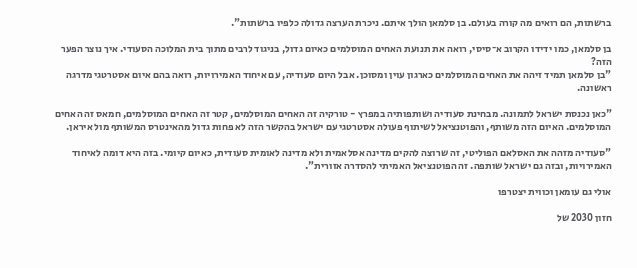ברשתות, הם רואים מה קורה בעולם. בן סלמאן הולך איתם. ניכרת הערצה גדולה כלפיו ברשתות".

בן סלמאן, כמו ידידו הקרוב א־סיסי, רואה את תנועת האחים המוסלמים כאיום גדול, בניגוד לרבים מתוך בית המלוכה הסעודי. איך נוצר הפער הזה?
"בן סלמאן תמיד זיהה את האחים המוסלמים כארגון עוין ומסוכן. אבל היום סעודיה, עם איחוד האמירויות, רואה בהם איום אסטרטגי מדרגה ראשונה.

"כאן נכנסת ישראל לתמונה. מבחינת סעודיה ושותפותיה במפרץ - טורקיה זה האחים המוסלמים, קטר זה האחים המוסלמים, חמאס זה האחים המוסלמים. האיום הזה משותף, והפוטנציאל לשיתוף פעולה אסטרטגי עם ישראל בהקשר הזה לא פחות גדול מהאינטרס המשותף מול איראן.

"סעודיה מזהה את האסלאם הפוליטי, זה שרוצה להקים מדינה אסלאמית ולא מדינה לאומית סעודית, כאיום קיומי. בזה היא דומה לאיחוד האמירויות, ובזה גם ישראל שותפה. זה הפוטנציאל האמיתי להסדרה אזורית".

אולי גם עומאן וכווית יצטרפו

חזון 2030 של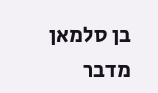בן סלמאן מדבר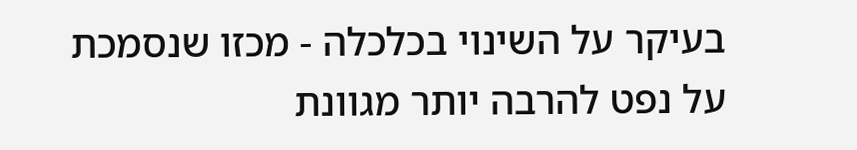בעיקר על השינוי בכלכלה - מכזו שנסמכת על נפט להרבה יותר מגוונת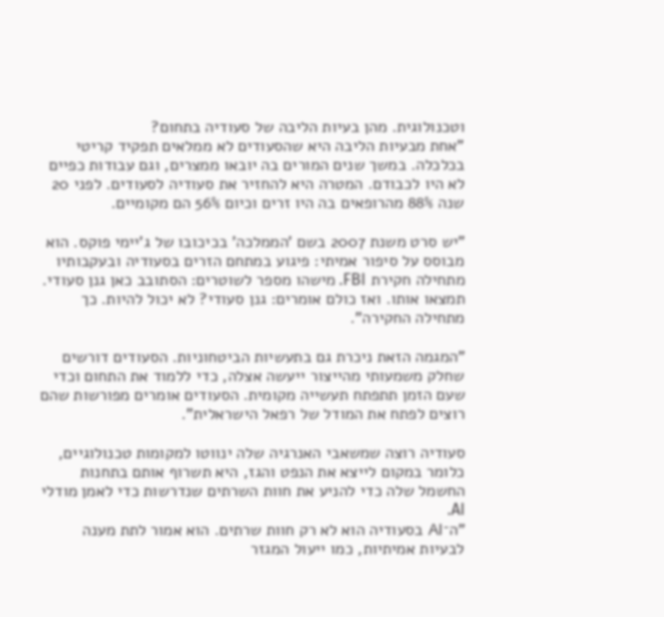וטכנולוגית. מהן בעיות הליבה של סעודיה בתחום?
"אחת מבעיות הליבה היא שהסעודים לא ממלאים תפקיד קריטי בכלכלה. במשך שנים המורים בה יובאו ממצרים, וגם עבודות כפיים לא היו לכבודם. המטרה היא להחזיר את סעודיה לסעודים. לפני 20 שנה 88% מהרופאים בה היו זרים וכיום 56% הם מקומיים.

"יש סרט משנת 2007 בשם 'הממלכה' בכיכובו של ג'יימי פוקס. הוא מבוסס על סיפור אמיתי: פיגוע במתחם הזרים בסעודיה ובעקבותיו מתחילה חקירת FBI. מישהו מספר לשוטרים: הסתובב כאן גנן סעודי. תמצאו אותו. ואז כולם אומרים: גנן סעודי? לא יכול להיות. כך מתחילה החקירה".

"המגמה הזאת ניכרת גם בתעשיות הביטחוניות. הסעודים דורשים שחלק משמעותי מהייצור ייעשה אצלה, כדי ללמוד את התחום וכדי שעם הזמן תתפתח תעשייה מקומית. הסעודים אומרים מפורשות שהם רוצים לפתח את המודל של רפאל הישראלית".

סעודיה רוצה שמשאבי האנרגיה שלה ינווטו למקומות טכנולוגיים, כלומר במקום לייצא את הנפט והגז, היא תשרוף אותם בתחנות החשמל שלה כדי להניע את חוות השרתים שנדרשות כדי לאמן מודלי AI.
"ה־AI בסעודיה הוא לא רק חוות שרתים. הוא אמור לתת מענה לבעיות אמיתיות, כמו ייעול המגזר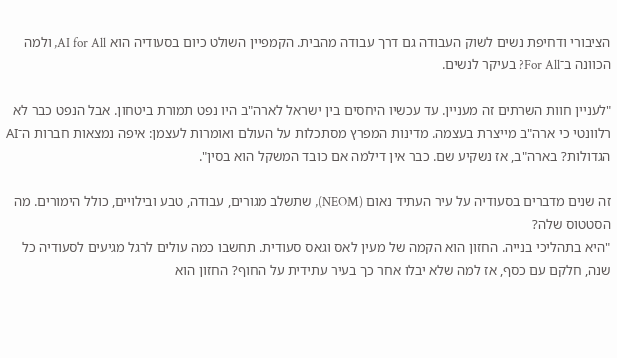הציבורי ודחיפת נשים לשוק העבודה גם דרך עבודה מהבית. הקמפיין השולט כיום בסעודיה הוא AI for All, ולמה הכוונה ב־For All? בעיקר לנשים.

"לעניין חוות השרתים זה מעניין. עד עכשיו היחסים בין ישראל לארה"ב היו נפט תמורת ביטחון. אבל הנפט כבר לא רלוונטי כי ארה"ב מייצרת בעצמה. מדינות המפרץ מסתכלות על העולם ואומרות לעצמן: איפה נמצאות חברות ה־AI הגדולות? בארה"ב, אז נשקיע שם. כבר אין דילמה אם כובד המשקל הוא בסין".

זה שנים מדברים בסעודיה על עיר העתיד נאום (NEOM), שתשלב מגורים, עבודה, טבע ובילויים, כולל הימורים. מה הסטטוס שלה?
"היא בתהליכי בנייה. החזון הוא הקמה של מעין לאס וגאס סעודית. תחשבו כמה עולים לרגל מגיעים לסעודיה כל שנה, חלקם עם כסף, אז למה שלא יבלו אחר כך בעיר עתידית על החוף? החזון הוא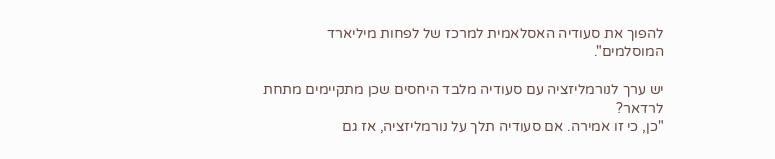להפוך את סעודיה האסלאמית למרכז של לפחות מיליארד המוסלמים".

יש ערך לנורמליזציה עם סעודיה מלבד היחסים שכן מתקיימים מתחת לרדאר?
"כן, כי זו אמירה. אם סעודיה תלך על נורמליזציה, אז גם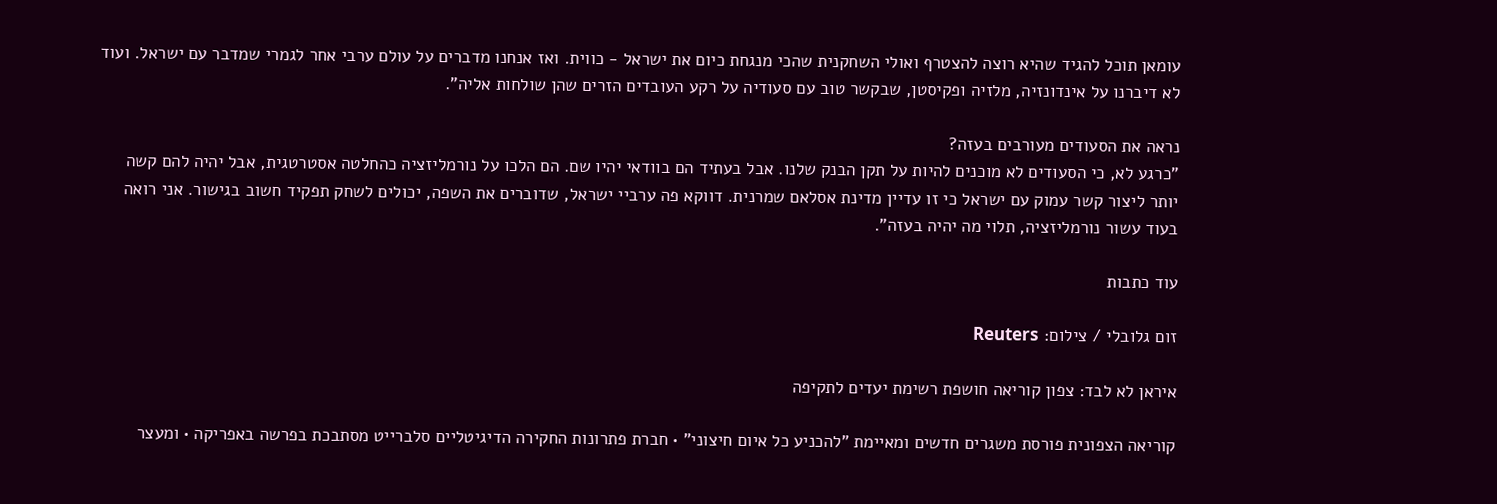עומאן תוכל להגיד שהיא רוצה להצטרף ואולי השחקנית שהכי מנגחת כיום את ישראל - כווית. ואז אנחנו מדברים על עולם ערבי אחר לגמרי שמדבר עם ישראל. ועוד לא דיברנו על אינדונזיה, מלזיה ופקיסטן, שבקשר טוב עם סעודיה על רקע העובדים הזרים שהן שולחות אליה".

נראה את הסעודים מעורבים בעזה?
"כרגע לא, כי הסעודים לא מוכנים להיות על תקן הבנק שלנו. אבל בעתיד הם בוודאי יהיו שם. הם הלכו על נורמליזציה כהחלטה אסטרטגית, אבל יהיה להם קשה יותר ליצור קשר עמוק עם ישראל כי זו עדיין מדינת אסלאם שמרנית. דווקא פה ערביי ישראל, שדוברים את השפה, יכולים לשחק תפקיד חשוב בגישור. אני רואה בעוד עשור נורמליזציה, תלוי מה יהיה בעזה".

עוד כתבות

זום גלובלי / צילום: Reuters

איראן לא לבד: צפון קוריאה חושפת רשימת יעדים לתקיפה

קוריאה הצפונית פורסת משגרים חדשים ומאיימת "להכניע כל איום חיצוני" • חברת פתרונות החקירה הדיגיטליים סלברייט מסתבכת בפרשה באפריקה • ומעצר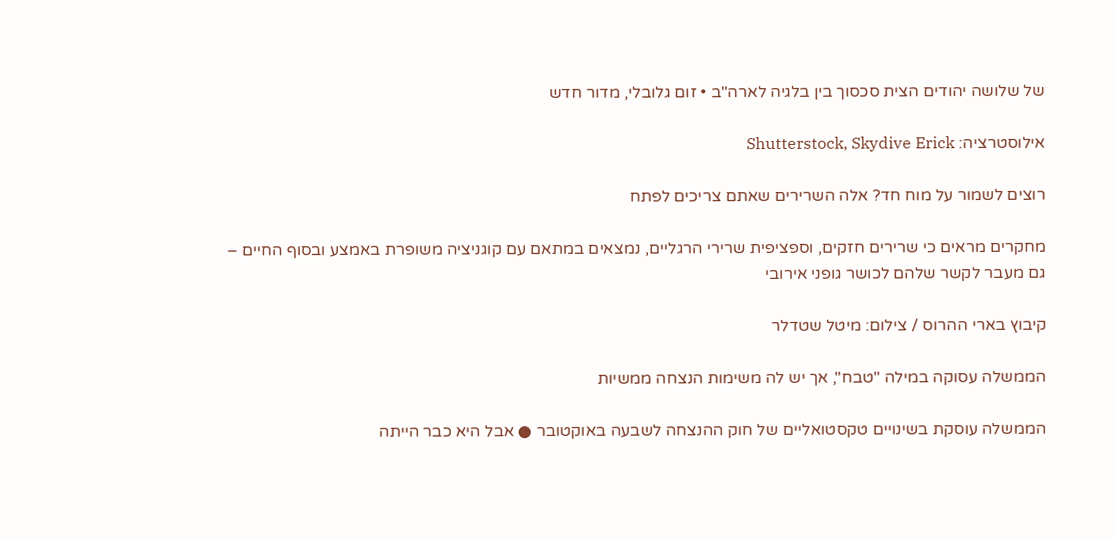של שלושה יהודים הצית סכסוך בין בלגיה לארה"ב • זום גלובלי, מדור חדש

אילוסטרציה: Shutterstock, Skydive Erick

רוצים לשמור על מוח חד? אלה השרירים שאתם צריכים לפתח

מחקרים מראים כי שרירים חזקים, וספציפית שרירי הרגליים, נמצאים במתאם עם קוגניציה משופרת באמצע ובסוף החיים – גם מעבר לקשר שלהם לכושר גופני אירובי

קיבוץ בארי ההרוס / צילום: מיטל שטדלר

הממשלה עסוקה במילה "טבח", אך יש לה משימות הנצחה ממשיות

הממשלה עוסקת בשינויים טקסטואליים של חוק ההנצחה לשבעה באוקטובר ● אבל היא כבר הייתה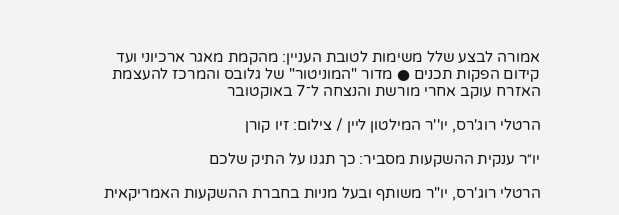אמורה לבצע שלל משימות לטובת העניין: מהקמת מאגר ארכיוני ועד קידום הפקות תכנים ● מדור "המוניטור" של גלובס והמרכז להעצמת האזרח עוקב אחרי מורשת והנצחה ל־7 באוקטובר

הרטלי רוג'רס, יו''ר המילטון ליין / צילום: זיו קורן

יו״ר ענקית ההשקעות מסביר: כך תגנו על התיק שלכם

הרטלי רוג'רס, יו"ר משותף ובעל מניות בחברת ההשקעות האמריקאית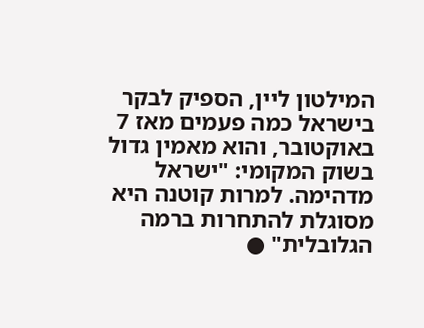המילטון ליין, הספיק לבקר בישראל כמה פעמים מאז 7 באוקטובר, והוא מאמין גדול בשוק המקומי: "ישראל מדהימה. למרות קוטנה היא מסוגלת להתחרות ברמה הגלובלית" ●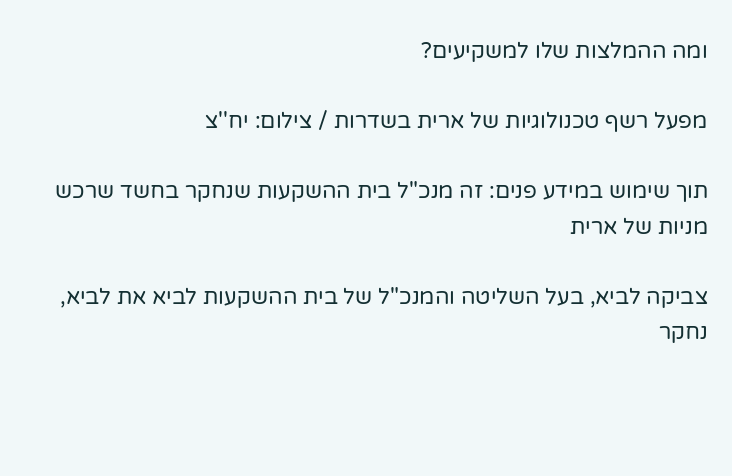ומה ההמלצות שלו למשקיעים?

מפעל רשף טכנולוגיות של ארית בשדרות / צילום: יח''צ

תוך שימוש במידע פנים: זה מנכ"ל בית ההשקעות שנחקר בחשד שרכש מניות של ארית

צביקה לביא, בעל השליטה והמנכ"ל של בית ההשקעות לביא את לביא, נחקר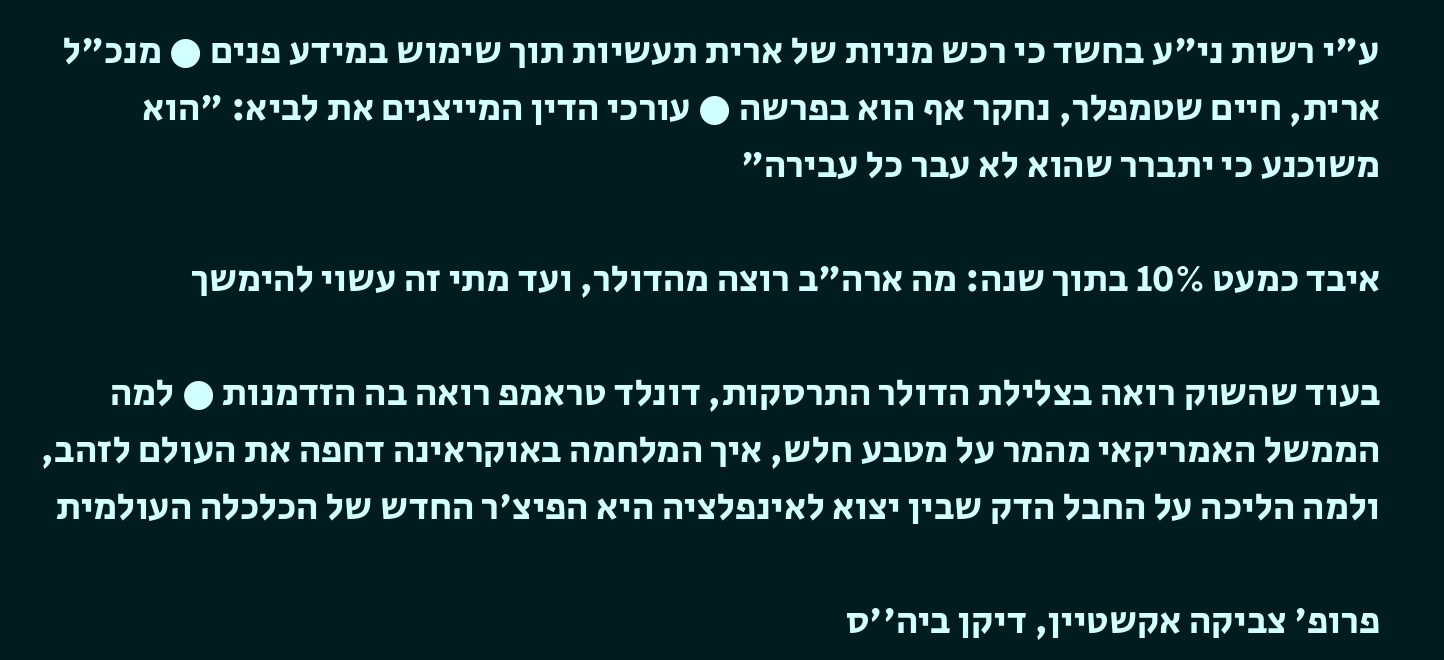ע"י רשות ני"ע בחשד כי רכש מניות של ארית תעשיות תוך שימוש במידע פנים ● מנכ"ל ארית, חיים שטמפלר, נחקר אף הוא בפרשה ● עורכי הדין המייצגים את לביא: "הוא משוכנע כי יתברר שהוא לא עבר כל עבירה"

איבד כמעט 10% בתוך שנה: מה ארה"ב רוצה מהדולר, ועד מתי זה עשוי להימשך

בעוד שהשוק רואה בצלילת הדולר התרסקות, דונלד טראמפ רואה בה הזדמנות ● למה הממשל האמריקאי מהמר על מטבע חלש, איך המלחמה באוקראינה דחפה את העולם לזהב, ולמה הליכה על החבל הדק שבין יצוא לאינפלציה היא הפיצ'ר החדש של הכלכלה העולמית

פרופ' צביקה אקשטיין, דיקן ביה''ס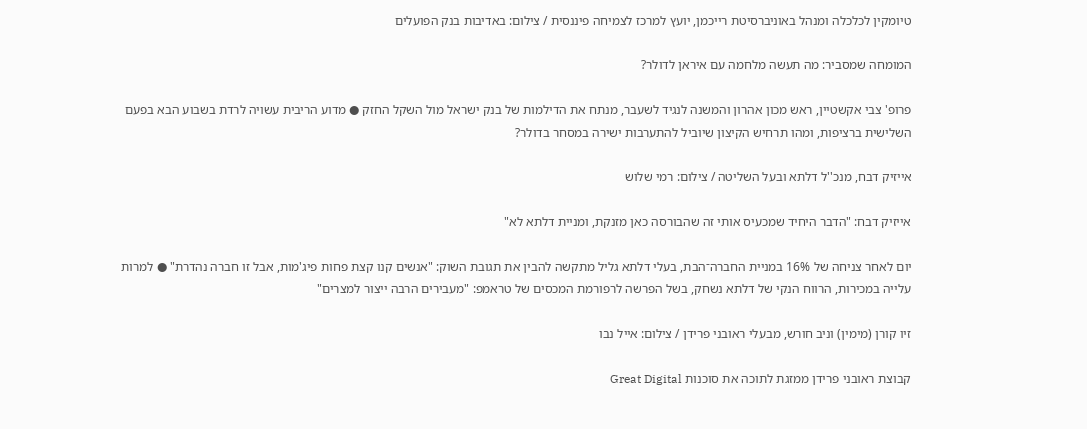טיומקין לכלכלה ומנהל באוניברסיטת רייכמן, יועץ למרכז לצמיחה פיננסית / צילום: באדיבות בנק הפועלים

המומחה שמסביר: מה תעשה מלחמה עם איראן לדולר?

פרופ' צבי אקשטיין, ראש מכון אהרון והמשנה לנגיד לשעבר, מנתח את הדילמות של בנק ישראל מול השקל החזק ● מדוע הריבית עשויה לרדת בשבוע הבא בפעם השלישית ברציפות, ומהו תרחיש הקיצון שיוביל להתערבות ישירה במסחר בדולר?

אייזיק דבח, מנכ''ל דלתא ובעל השליטה / צילום: רמי שלוש

אייזיק דבח: "הדבר היחיד שמכעיס אותי זה שהבורסה כאן מזנקת, ומניית דלתא לא"

יום לאחר צניחה של 16% במניית החברה־הבת, בעלי דלתא גליל מתקשה להבין את תגובת השוק: "אנשים קנו קצת פחות פיג'מות, אבל זו חברה נהדרת" ● למרות עלייה במכירות, הרווח הנקי של דלתא נשחק, בשל הפרשה לרפורמת המכסים של טראמפ: "מעבירים הרבה ייצור למצרים"

זיו קורן (מימין) וניב חורש, מבעלי ראובני פרידן / צילום: אייל נבו

קבוצת ראובני פרידן ממזגת לתוכה את סוכנות Great Digital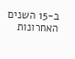ב-15 השנים האחרונות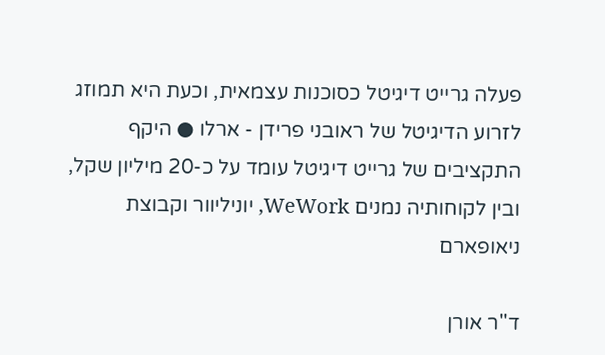פעלה גרייט דיגיטל כסוכנות עצמאית, וכעת היא תמוזג לזרוע הדיגיטל של ראובני פרידן - ארלו ● היקף התקציבים של גרייט דיגיטל עומד על כ-20 מיליון שקל, ובין לקוחותיה נמנים WeWork, יוניליוור וקבוצת ניאופארם

ד''ר אורן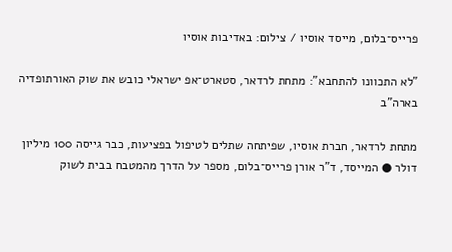פרייס־בלום, מייסד אוסיו / צילום: באדיבות אוסיו

"לא התכוונו להתחבא": מתחת לרדאר, סטארט־אפ ישראלי כובש את שוק האורתופדיה בארה"ב

מתחת לרדאר, חברת אוסיו, שפיתחה שתלים לטיפול בפציעות, כבר גייסה 100 מיליון דולר ● המייסד, ד"ר אורן פרייס־בלום, מספר על הדרך מהמטבח בבית לשוק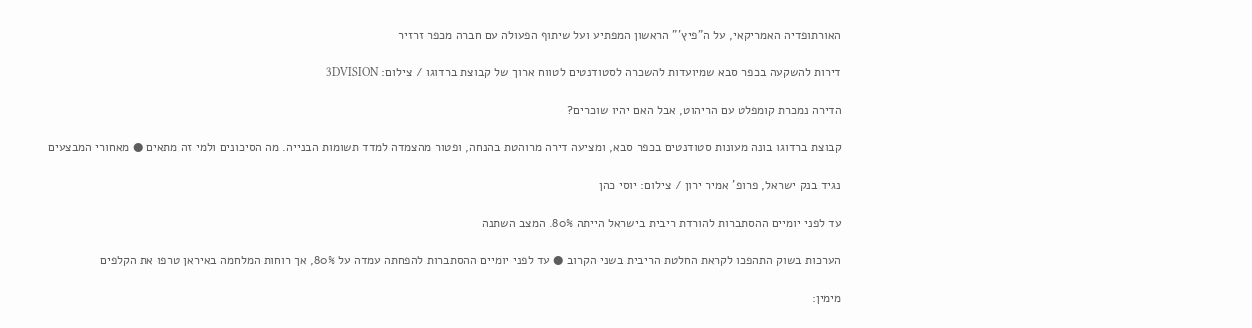האורתופדיה האמריקאי, על ה"פיץ'" הראשון המפתיע ועל שיתוף הפעולה עם חברה מכפר זרזיר

דירות להשקעה בכפר סבא שמיועדות להשכרה לסטודנטים לטווח ארוך של קבוצת ברדוגו / צילום: 3DVISION

הדירה נמכרת קומפלט עם הריהוט, אבל האם יהיו שוכרים?

קבוצת ברדוגו בונה מעונות סטודנטים בכפר סבא, ומציעה דירה מרוהטת בהנחה, ופטור מהצמדה למדד תשומות הבנייה. מה הסיכונים ולמי זה מתאים ● מאחורי המבצעים

נגיד בנק ישראל, פרופ' אמיר ירון / צילום: יוסי כהן

עד לפני יומיים ההסתברות להורדת ריבית בישראל הייתה 80%. המצב השתנה

הערכות בשוק התהפכו לקראת החלטת הריבית בשני הקרוב ● עד לפני יומיים ההסתברות להפחתה עמדה על 80%, אך רוחות המלחמה באיראן טרפו את הקלפים

מימין: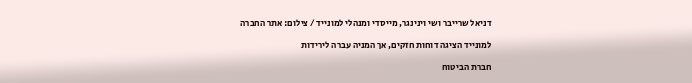דניאל שרייבר ושי וינינגר, מייסדי ומנהלי למונייד / צילום: אתר החברה

למונייד הציגה דוחות חזקים, אך המניה עברה לירידות

חברת הביטוח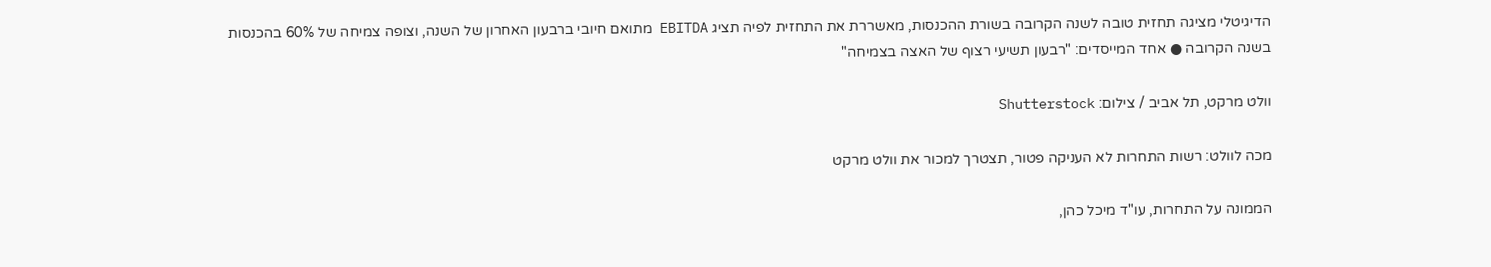הדיגיטלי מציגה תחזית טובה לשנה הקרובה בשורת ההכנסות, מאשררת את התחזית לפיה תציג EBITDA מתואם חיובי ברבעון האחרון של השנה, וצופה צמיחה של 60% בהכנסות בשנה הקרובה ● אחד המייסדים: "רבעון תשיעי רצוף של האצה בצמיחה"

וולט מרקט, תל אביב / צילום: Shutterstock

מכה לוולט: רשות התחרות לא העניקה פטור, תצטרך למכור את וולט מרקט

הממונה על התחרות, עו"ד מיכל כהן,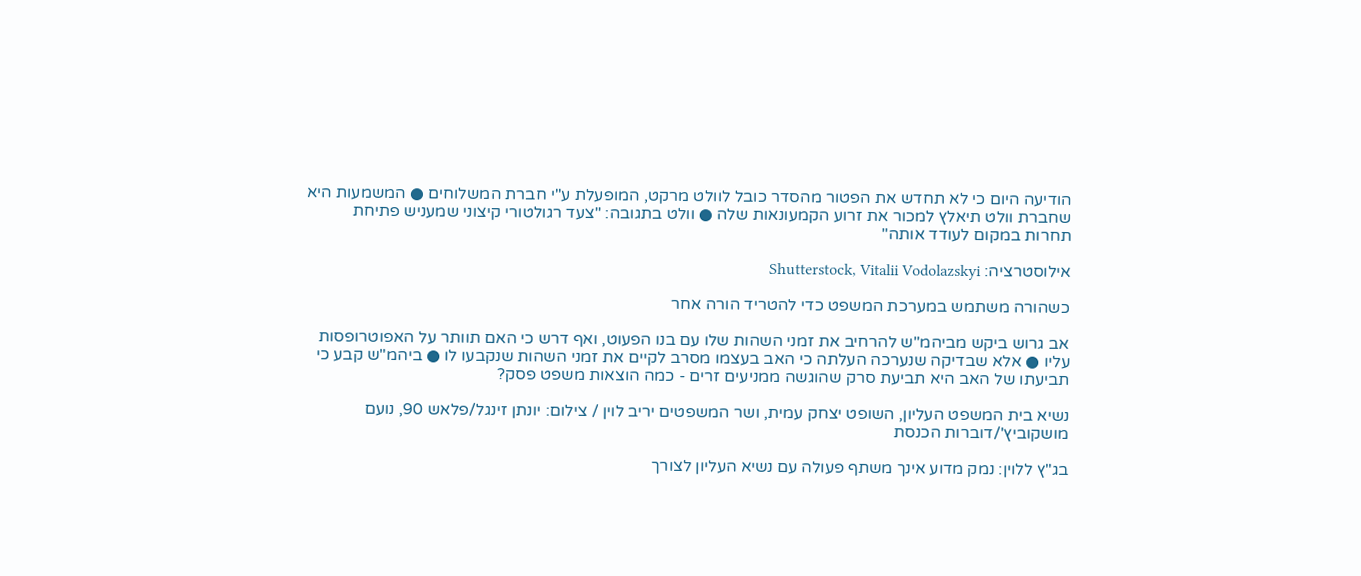הודיעה היום כי לא תחדש את הפטור מהסדר כובל לוולט מרקט, המופעלת ע"י חברת המשלוחים ● המשמעות היא שחברת וולט תיאלץ למכור את זרוע הקמעונאות שלה ● וולט בתגובה: "צעד רגולטורי קיצוני שמעניש פתיחת תחרות במקום לעודד אותה"

אילוסטרציה: Shutterstock, Vitalii Vodolazskyi

כשהורה משתמש במערכת המשפט כדי להטריד הורה אחר

אב גרוש ביקש מביהמ"ש להרחיב את זמני השהות שלו עם בנו הפעוט, ואף דרש כי האם תוותר על האפוטרופסות עליו ● אלא שבדיקה שנערכה העלתה כי האב בעצמו מסרב לקיים את זמני השהות שנקבעו לו ● ביהמ"ש קבע כי תביעתו של האב היא תביעת סרק שהוגשה ממניעים זרים - כמה הוצאות משפט פסק?

נשיא בית המשפט העליון, השופט יצחק עמית, ושר המשפטים יריב לוין / צילום: יונתן זינגל/פלאש 90, נועם מושקוביץ'/דוברות הכנסת

בג"ץ ללוין: נמק מדוע אינך משתף פעולה עם נשיא העליון לצורך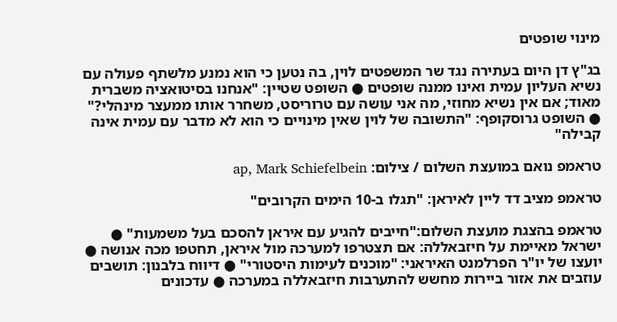מינוי שופטים

בג"ץ דן היום בעתירה נגד שר המשפטים לוין, בה נטען כי הוא נמנע מלשתף פעולה עם נשיא העליון עמית ואינו ממנה שופטים ● השופט שטיין: "אנחנו בסיטואציה משברית מאוד; אם אין נשיא מחוזי, מה אני עושה עם טרוריסט, משחרר אותו ממעצר מינהלי?" ● השופט גרוסקופף: "התשובה של לוין שאין מינויים כי הוא לא מדבר עם עמית אינה קבילה"

טראמפ נואם במועצת השלום / צילום: ap, Mark Schiefelbein

טראמפ מציב דד ליין לאיראן: "תגלו ב-10 הימים הקרובים"

טראמפ בהצגת מועצת השלום:"חייבים להגיע עם איראן להסכם בעל משמעות" ● ישראל מאיימת על חיזבאללה: אם תצטרפו למערכה מול איראן, תחטפו מכה אנושה ● יועצו של יו"ר הפרלמנט האיראני: "מוכנים לעימות היסטורי" ● דיווח בלבנון: תושבים עוזבים את אזור ביירות מחשש להתערבות חיזבאללה במערכה ● עדכונים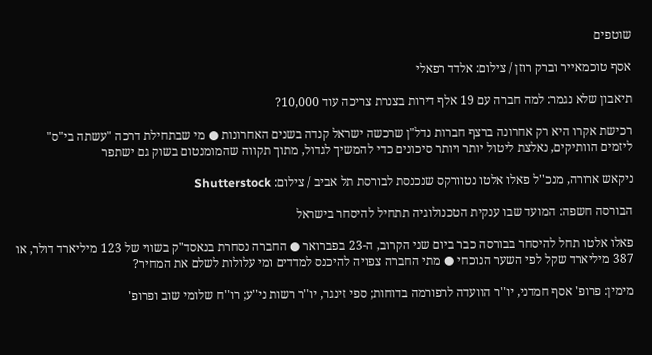שוטפים

אסף טוכמאייר וברק רוזן / צילום: אלדד רפאלי

תיאבון שלא נגמר: למה חברה עם 19 אלף דירות בצנרת צריכה עוד 10,000?

רכישת אקרו היא רק אחרונה ברצף חברות נדל"ן שרכשה ישראל קנדה בשנים האחרונות ● מי שבתחילת דרכה "עשתה בי"ס" ליזמים הוותיקים, נאלצת ליטול יותר ויותר סיכונים כדי להמשיך לגדול, מתוך תקווה שהמומנטום בשוק גם ישתפר

ניקאש ארורה, מנכ''ל פאלו אלטו נטוורקס שנכנסת לבורסת תל אביב / צילום: Shutterstock

הבורסה חשפה: המועד שבו ענקית הטכנולוגיה תתחיל להיסחר בישראל

פאלו אלטו תחל להיסחר בבורסה כבר ביום שני הקרוב, ה-23 בפברואר ● החברה נסחרת בנאסד"ק בשווי של 123 מיליארד דולר, או 387 מיליארד שקל לפי השער הנוכחי ● מתי החברה צפויה להיכנס למדדים ומי עלולות לשלם את המחיר?

מימין: פרופ' אסף חמדני, יו''ר הוועדה לרפורמה בדוחות; ספי זינגר, יו''ר רשות ני''ע; רו''ח שלומי שוב ופרופ'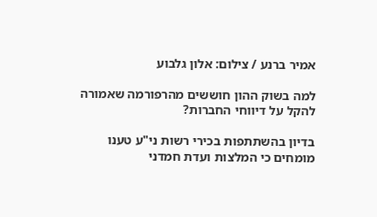אמיר ברנע / צילום: אלון גלבוע

למה בשוק ההון חוששים מהרפורמה שאמורה להקל על דיווחי החברות?

בדיון בהשתתפות בכירי רשות ני"ע טענו מומחים כי המלצות ועדת חמדני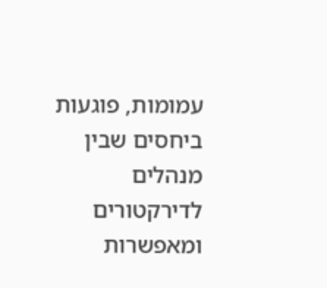עמומות, פוגעות ביחסים שבין מנהלים לדירקטורים ומאפשרות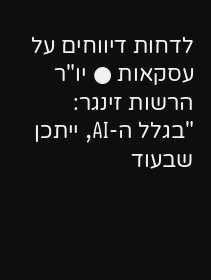לדחות דיווחים על עסקאות ● יו"ר הרשות זינגר: "בגלל ה-AI, ייתכן שבעוד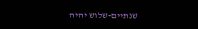שנתיים-שלוש יהיה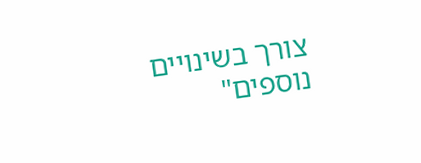צורך בשינויים נוספים"